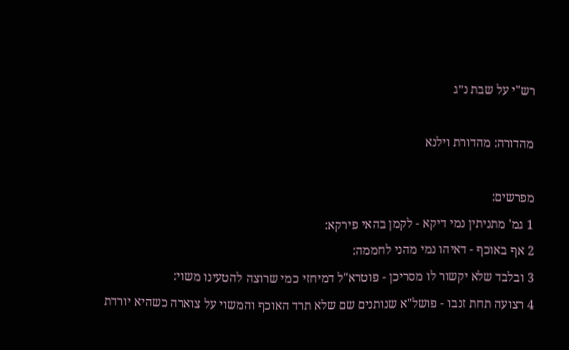רש"י על שבת נ״ג

מהדורה: מהדורת וילנא

מפרשים:
1 גמ' מתניתין נמי דיקא - לקמן בהאי פירקא:
2 אף באוכף - דאיהו נמי מהני לחממה:
3 ובלבד שלא יקשור לו מסריכן - פוטרא"ל דמיחזי כמי שרוצה להטעינו משוי:
4 רצועה תחת זנבו - פושל"א שנותנים שם שלא תרד האוכף והמשוי על צוארה כשהיא יורדת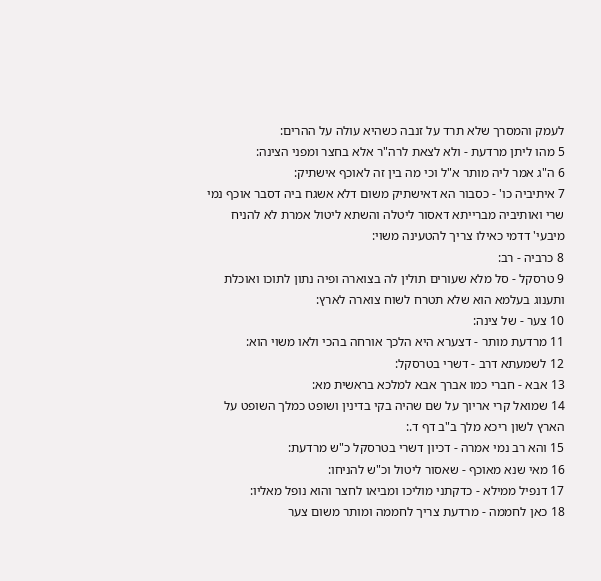לעמק והמסרך שלא תרד על זנבה כשהיא עולה על ההרים:
5 מהו ליתן מרדעת - ולא לצאת לרה"ר אלא בחצר ומפני הצינה:
6 ה"ג אמר ליה מותר א"ל וכי מה בין זה לאוכף אישתיק:
7 איתיביה כו' - כסבור הא דאישתיק משום דלא אשגח ביה דסבר אוכף נמי שרי ואותיביה מברייתא דאסור ליטלה והשתא ליטול אמרת לא להניח מיבעי' דדמי כאילו צריך להטעינה משוי:
8 כרביה - רב:
9 טרסקל - סל מלא שעורים תולין לה בצוארה ופיה נתון לתוכו ואוכלת ותענוג בעלמא הוא שלא תטרח לשוח צוארה לארץ:
10 צער - של צינה:
11 מרדעת מותר - דצערא היא הלכך אורחה בהכי ולאו משוי הוא:
12 לשמעתא דרב - דשרי בטרסקל:
13 אבא - חברי כמו אברך אבא למלכא בראשית מא:
14 שמואל קרי אריוך על שם שהיה בקי בדינין ושופט כמלך השופט על הארץ לשון ריכא מלך ב"ב דף ד.:
15 והא רב נמי אמרה - דכיון דשרי בטרסקל כ"ש מרדעת:
16 מאי שנא מאוכף - שאסור ליטול וכ"ש להניחו:
17 דנפיל ממילא - כדקתני מוליכו ומביאו לחצר והוא נופל מאליו:
18 כאן לחממה - מרדעת צריך לחממה ומותר משום צער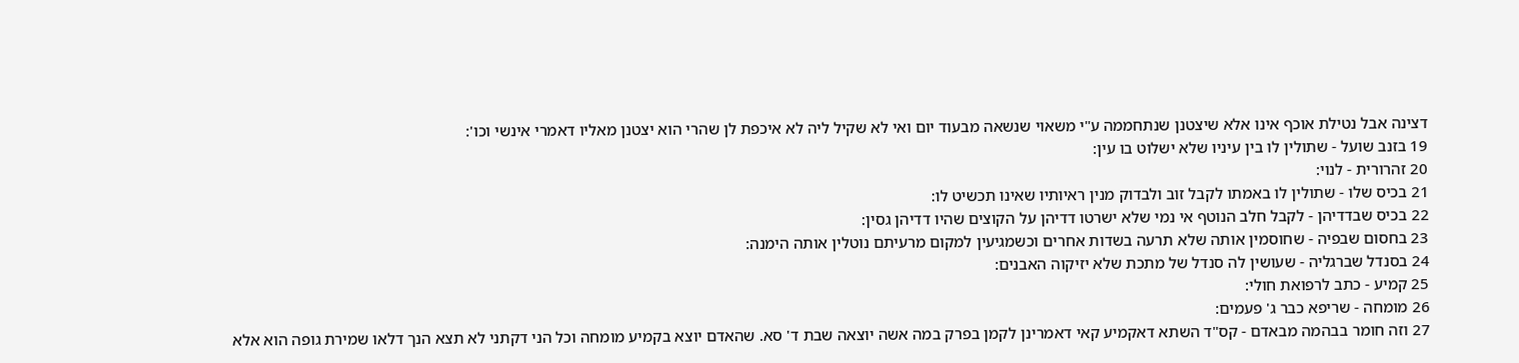דצינה אבל נטילת אוכף אינו אלא שיצטנן שנתחממה ע"י משאוי שנשאה מבעוד יום ואי לא שקיל ליה לא איכפת לן שהרי הוא יצטנן מאליו דאמרי אינשי וכו':
19 בזנב שועל - שתולין לו בין עיניו שלא ישלוט בו עין:
20 זהרורית - לנוי:
21 בכיס שלו - שתולין לו באמתו לקבל זוב ולבדוק מנין ראיותיו שאינו תכשיט לו:
22 בכיס שבדדיהן - לקבל חלב הנוטף אי נמי שלא ישרטו דדיהן על הקוצים שהיו דדיהן גסין:
23 בחסום שבפיה - שחוסמין אותה שלא תרעה בשדות אחרים וכשמגיעין למקום מרעיתם נוטלין אותה הימנה:
24 בסנדל שברגליה - שעושין לה סנדל של מתכת שלא יזיקוה האבנים:
25 קמיע - כתב לרפואת חולי:
26 מומחה - שריפא כבר ג' פעמים:
27 וזה חומר בבהמה מבאדם - קס"ד השתא דאקמיע קאי דאמרינן לקמן בפרק במה אשה יוצאה שבת ד' סא. שהאדם יוצא בקמיע מומחה וכל הני דקתני לא תצא הנך דלאו שמירת גופה הוא אלא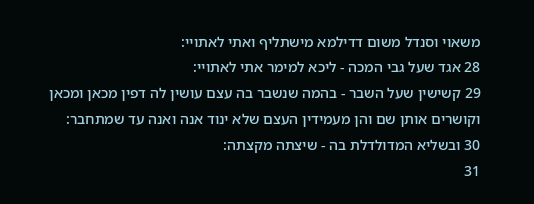משאוי וסנדל משום דדילמא מישתליף ואתי לאתויי:
28 אגד שעל גבי המכה - ליכא למימר אתי לאתויי:
29 קשישין שעל השבר - בהמה שנשבר בה עצם עושין לה דפין מכאן ומכאן וקושרים אותן שם והן מעמידין העצם שלא ינוד אנה ואנה עד שמתחבר:
30 ובשליא המדולדלת בה - שיצתה מקצתה:
31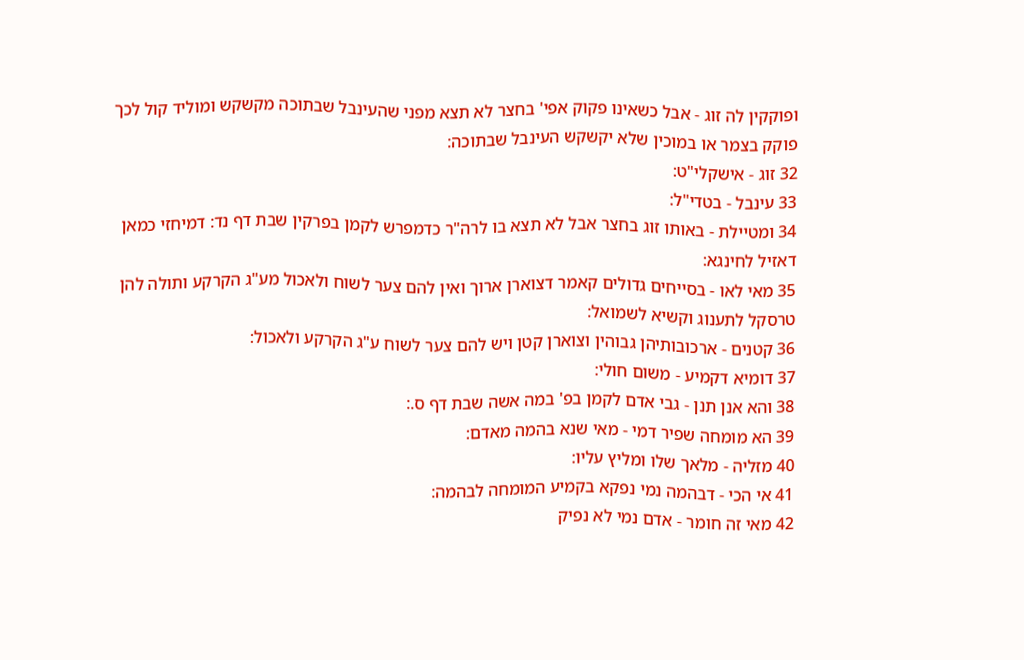ופוקקין לה זוג - אבל כשאינו פקוק אפי' בחצר לא תצא מפני שהעינבל שבתוכה מקשקש ומוליד קול לכך פוקק בצמר או במוכין שלא יקשקש העינבל שבתוכה:
32 זוג - אישקלי"ט:
33 עינבל - בטדי"ל:
34 ומטיילת - באותו זוג בחצר אבל לא תצא בו לרה"ר כדמפרש לקמן בפרקין שבת דף נד: דמיחזי כמאן דאזיל לחינגא:
35 מאי לאו - בסייחים גדולים קאמר דצוארן ארוך ואין להם צער לשוח ולאכול מע"ג הקרקע ותולה להן טרסקל לתענוג וקשיא לשמואל:
36 קטנים - ארכובותיהן גבוהין וצוארן קטן ויש להם צער לשוח ע"ג הקרקע ולאכול:
37 דומיא דקמיע - משום חולי:
38 והא אנן תנן - גבי אדם לקמן בפ' במה אשה שבת דף ס.:
39 הא מומחה שפיר דמי - מאי שנא בהמה מאדם:
40 מזליה - מלאך שלו ומליץ עליו:
41 אי הכי - דבהמה נמי נפקא בקמיע המומחה לבהמה:
42 מאי זה חומר - אדם נמי לא נפיק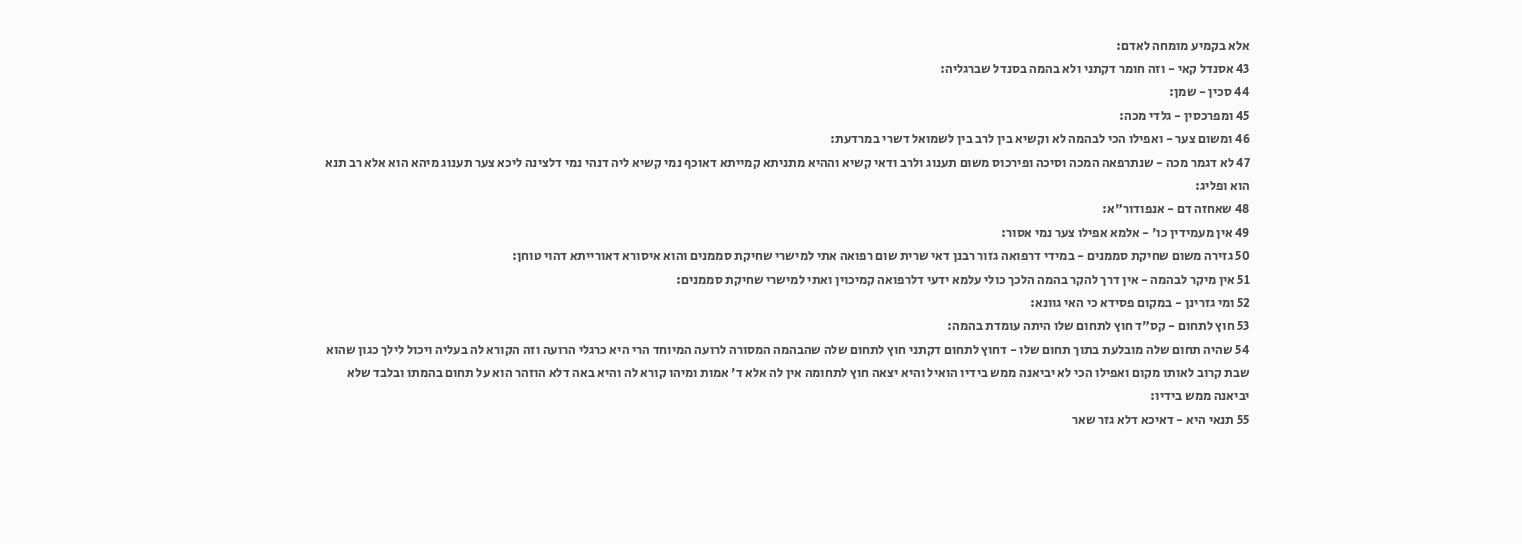אלא בקמיע מומחה לאדם:
43 אסנדל קאי - וזה חומר דקתני ולא בהמה בסנדל שברגליה:
44 סכין - שמן:
45 ומפרכסין - גלדי מכה:
46 ומשום צער - ואפילו הכי לבהמה לא וקשיא בין לרב בין לשמואל דשרי במרדעת:
47 לא דגמר מכה - שנתרפאה המכה וסיכה ופירכוס משום תענוג ולרב ודאי קשיא וההיא מתניתא קמייתא דאוכף נמי קשיא ליה דנהי נמי דלצינה ליכא צער תענוג מיהא הוא אלא רב תנא הוא ופליג:
48 שאחזה דם - אנפודור"א:
49 אין מעמידין כו' - אלמא אפילו צער נמי אסור:
50 גזירה משום שחיקת סממנים - במידי דרפואה גזור רבנן דאי שרית שום רפואה אתי למישרי שחיקת סממנים והוא איסורא דאורייתא דהוי טוחן:
51 אין מיקר לבהמה - אין דרך להקר בהמה הלכך כולי עלמא ידעי דלרפואה קמיכוין ואתי למישרי שחיקת סממנים:
52 ומי גזרינן - במקום פסידא כי האי גוונא:
53 חוץ לתחום - קס"ד חוץ לתחום שלו היתה עומדת בהמה:
54 שהיה תחום שלה מובלעת בתוך תחום שלו - דחוץ לתחום דקתני חוץ לתחום שלה שהבהמה המסורה לרועה המיוחד הרי היא כרגלי הרועה וזה הקורא לה בעליה ויכול לילך כגון שהוא שבת קרוב לאותו מקום ואפילו הכי לא יביאנה ממש בידיו הואיל והיא יצאה חוץ לתחומה אין לה אלא ד' אמות ומיהו קורא לה והיא באה דלא הוזהר הוא על תחום בהמתו ובלבד שלא יביאנה ממש בידיו:
55 תנאי היא - דאיכא דלא גזר שאר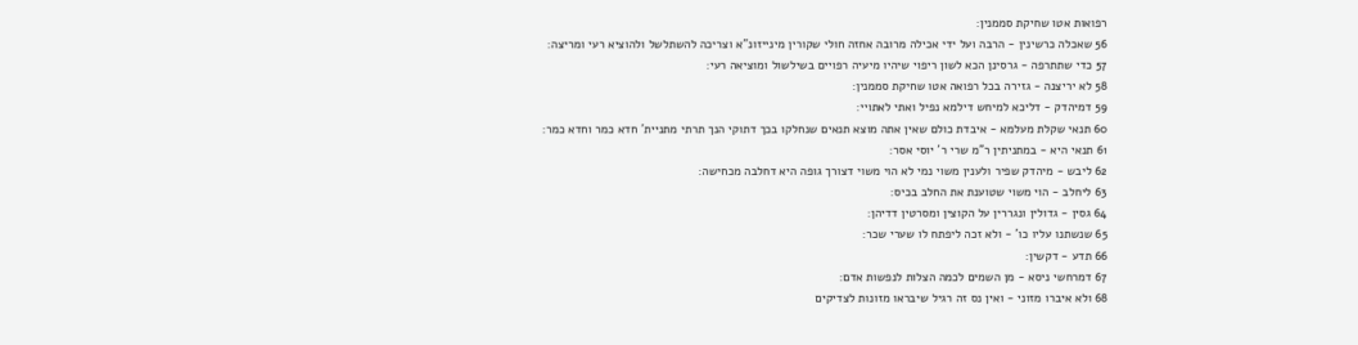רפואות אטו שחיקת סממנין:
56 שאכלה כרשינין - הרבה ועל ידי אכילה מרובה אחזה חולי שקורין מינייזונ"א וצריכה להשתלשל ולהוציא רעי ומריצה:
57 כדי שתתרפה - גרסינן הכא לשון ריפוי שיהיו מיעיה רפויים בשילשול ומוציאה רעי:
58 לא יריצנה - גזירה בכל רפואה אטו שחיקת סממנין:
59 דמיהדק - דליכא למיחש דילמא נפיל ואתי לאתויי:
60 תנאי שקלת מעלמא - איבדת כולם שאין אתה מוצא תנאים שנחלקו בכך דתוקי הנך תרתי מתניית' חדא כמר וחדא כמר:
61 תנאי היא - במתניתין ר"מ שרי ר' יוסי אסר:
62 ליבש - מיהדק שפיר ולענין משוי נמי לא הוי משוי דצורך גופה היא דחלבה מכחישה:
63 ליחלב - הוי משוי שטוענת את החלב בכיס:
64 גסין - גדולין ונגררין על הקוצין ומסרטין דדיהן:
65 שנשתנו עליו כו' - ולא זכה ליפתח לו שערי שכר:
66 תדע - דקשין:
67 דמרחשי ניסא - מן השמים לכמה הצלות לנפשות אדם:
68 ולא איברו מזוני - ואין נס זה רגיל שיבראו מזונות לצדיקים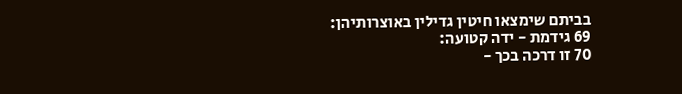בביתם שימצאו חיטין גדילין באוצרותיהן:
69 גידמת - ידה קטועה:
70 זו דרכה בכך -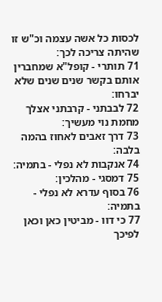לכסות כל אשה עצמה וכ"ש זו שהיתה צריכה לכך:
71 תותרי - קופל"א שמחברין אותם בקשר שנים שנים שלא יברחו:
72 לבבתני - קרבתני אצלך מחמת נוי מעשיך:
73 דרך זאבים לאחוז בהמה בלבה:
74 אנקבות לא נפלי - בתמיה:
75 דמסגי - מהלכין:
76 בסוף עדרא לא נפלי - בתמיה:
77 כי דוו - מביטין כאן וכאן לפיכך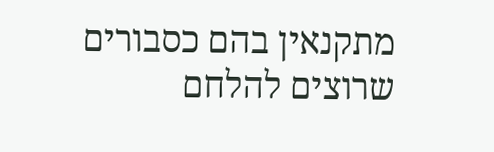מתקנאין בהם כסבורים שרוצים להלחם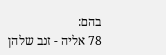בהם:
78 אליה - זנב שלהן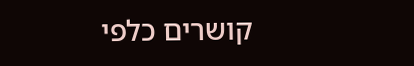קושרים כלפי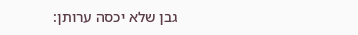גבן שלא יכסה ערותן: